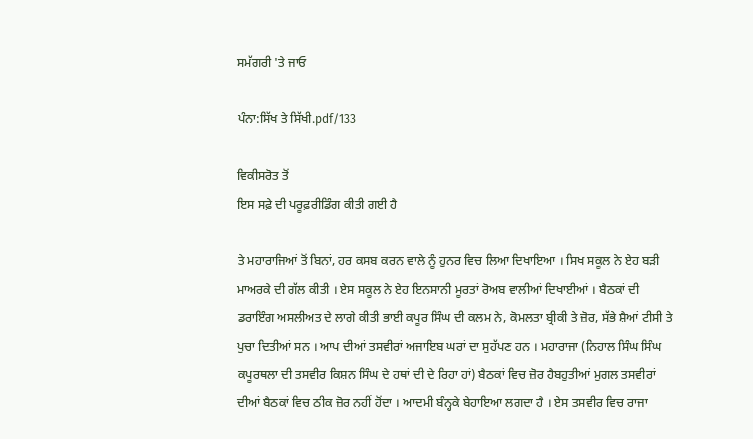ਸਮੱਗਰੀ 'ਤੇ ਜਾਓ

ਪੰਨਾ:ਸਿੱਖ ਤੇ ਸਿੱਖੀ.pdf/133

ਵਿਕੀਸਰੋਤ ਤੋਂ
ਇਸ ਸਫ਼ੇ ਦੀ ਪਰੂਫ਼ਰੀਡਿੰਗ ਕੀਤੀ ਗਈ ਹੈ

ਤੇ ਮਹਾਰਾਜਿਆਂ ਤੋਂ ਬਿਨਾਂ, ਹਰ ਕਸਬ ਕਰਨ ਵਾਲੇ ਨੂੰ ਹੁਨਰ ਵਿਚ ਲਿਆ ਦਿਖਾਇਆ । ਸਿਖ ਸਕੂਲ ਨੇ ਏਹ ਬੜੀ ਮਾਅਰਕੇ ਦੀ ਗੱਲ ਕੀਤੀ । ਏਸ ਸਕੂਲ ਨੇ ਏਹ ਇਨਸਾਨੀ ਮੂਰਤਾਂ ਰੋਅਬ ਵਾਲੀਆਂ ਦਿਖਾਈਆਂ । ਬੈਠਕਾਂ ਦੀ ਡਰਾਇੰਗ ਅਸਲੀਅਤ ਦੇ ਲਾਗੇ ਕੀਤੀ ਭਾਈ ਕਪੂਰ ਸਿੰਘ ਦੀ ਕਲਮ ਨੇ, ਕੋਮਲਤਾ ਬ੍ਰੀਕੀ ਤੇ ਜ਼ੋਰ, ਸੱਭੇ ਸ਼ੈਆਂ ਟੀਸੀ ਤੇ ਪੁਚਾ ਦਿਤੀਆਂ ਸਨ । ਆਪ ਦੀਆਂ ਤਸਵੀਰਾਂ ਅਜਾਇਬ ਘਰਾਂ ਦਾ ਸੁਹੱਪਣ ਹਨ । ਮਹਾਰਾਜਾ (ਨਿਹਾਲ ਸਿੰਘ ਸਿੰਘ ਕਪੂਰਥਲਾ ਦੀ ਤਸਵੀਰ ਕਿਸ਼ਨ ਸਿੰਘ ਦੇ ਹਥਾਂ ਦੀ ਦੇ ਰਿਹਾ ਹਾਂ) ਬੈਠਕਾਂ ਵਿਚ ਜ਼ੋਰ ਹੈਬਹੁਤੀਆਂ ਮੁਗਲ ਤਸਵੀਰਾਂ ਦੀਆਂ ਬੈਠਕਾਂ ਵਿਚ ਠੀਕ ਜ਼ੋਰ ਨਹੀਂ ਹੋਂਦਾ । ਆਦਮੀ ਬੰਨ੍ਹਕੇ ਬੇਹਾਇਆ ਲਗਦਾ ਹੈ । ਏਸ ਤਸਵੀਰ ਵਿਚ ਰਾਜਾ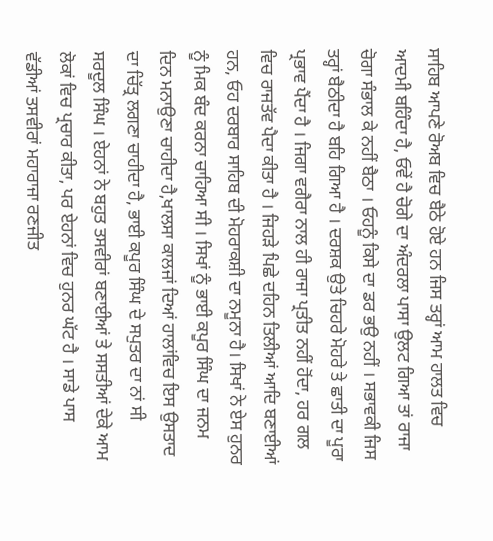ਸਾਹਿਬ ਆਪਣੇ ਰੋਅਬ ਵਿਚ ਬੈਠੇ ਹੋਏ ਹਨ ਜਿਸ ਤਰ੍ਹਾਂ ਆਮ ਹਾਲਤ ਵਿਚ ਆਦਮੀ ਬਹਿੰਦਾ ਹੈ, ਓਵੇਂ ਹੈ ਚੋਗੇ ਦਾ ਅੰਦਰਲਾ ਪਾਸਾ ਉਲਟ ਗਿਆ ਤਾਂ ਰਾਜਾ ਚੋਗਾ ਸੰਭਾਲ ਕੇ ਨਹੀਂ ਬੈਠਾ । ਓਹਨੂੰ ਕਿਸੇ ਦਾ ਡਰ ਭਉ ਨਹੀਂ । ਸਭਾਵਕੀ ਜਿਸ ਤਰ੍ਹਾਂ ਬੈਠੀਦਾ ਹੈ ਬਹਿ ਗਿਆ ਹੈ । ਦਰਸ਼ਕ ਉਤੇ ਚਿਹਰੇ ਮੋਹਰੇ ਤੇ ਛਾਤੀ ਦਾ ਪੂਰਾ ਪ੍ਰਭਾਵ ਪੈਂਦਾ ਹੈ । ਜਿਗਾ ਵਗੈਰਾ ਨਾਲ ਹੀ ਰਾਜਾ ਪ੍ਰਤੀਤ ਨਹੀਂ ਹੋਂਦਾ, ਹਰ ਗਲ ਵਿਚ ਰਾਜਤੱਵ ਪੈਦਾ ਕੀਤਾ ਹੈ । ਜਿਹੜੇ ਪਿਛੇ ਦਹਿਨ ਤਿਲੀਆਂ ਆਦਿ ਬਣਾਈਆਂ ਹਨ, ਓਹ ਦਰਬਾਰ ਸਾਹਿਬ ਦੀ ਮੋਹਰਾਕਸ਼ੀ ਦਾ ਨਮੂਨਾ ਹੈ। ਸਿਖਾਂ ਨੇ ਏਸ ਹੁਨਰ ਨੂੰ ਮਿਕ ਬੰਦ ਕਰਨਾ ਚਾਹਿਆ ਸੀ । ਸਿਖਾਂ ਨੂੰ ਭਾਈ ਕਪੂਰ ਸਿੰਘ ਦਾ ਜਨਮ ਦਿਨ ਮਨਾਉਣਾ ਚਾਹੀਦਾ ਹੈ,ਖਾਲਸਾ ਕਾਲਜਾਂ ਦਿਆਂ ਹਾਲਾਂਵਿਚ ਇਸ ਉਸਤਾਦ ਦਾ ਚਿੱਤ੍ਰ ਲਗਣਾ ਚਾਹੀਦਾ ਹੈ, ਭਾਈ ਕਪੂਰ ਸਿੰਘ ਦੇ ਸਪੁਤਰ ਦਾ ਨਾਂ ਸੀ ਸਰਦੂਲ ਸਿੰਘ । ਏਹਨਾਂ ਨੇ ਬਹੁਤ ਤਸਵੀਰਾਂ ਬਣਾਈਆਂ ਤੇ ਸਸਤੀਆਂ ਦੇਕੇ ਆਮ ਲੋਕਾਂ ਵਿਚ ਪ੍ਰਚਾਰ ਕੀਤਾ, ਪਰ ਏਹਨਾਂ ਵਿਚ ਹੁਨਰ ਘੱਟ ਹੈ । ਸਾਡੇ ਪਾਸ ਵੱਡੀਆਂ ਤਸਵੀਰਾਂ ਮਹਾਰਾਜਾ ਰਣਜੀਤ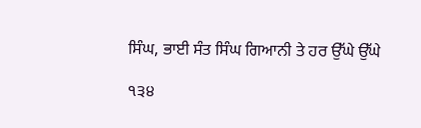ਸਿੰਘ, ਭਾਈ ਸੰਤ ਸਿੰਘ ਗਿਆਨੀ ਤੇ ਹਰ ਉੱਘੇ ਉੱਘੇ

੧੩੪